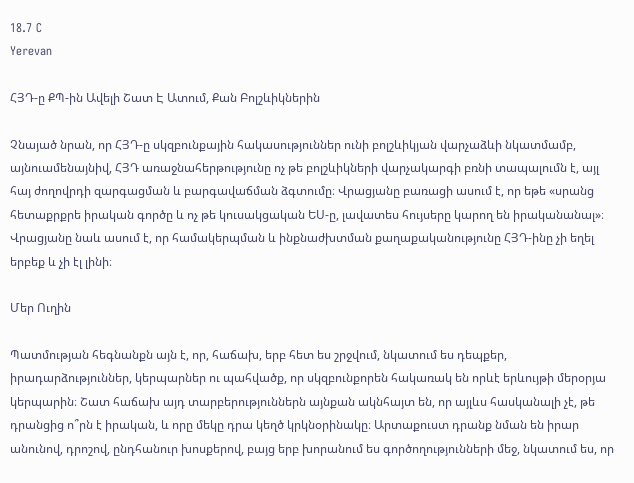18.7 C
Yerevan

ՀՅԴ‑ը ՔՊ-ին Ավելի Շատ Է Ատում, Քան Բոլշևիկներին

Չնայած նրան, որ ՀՅԴ‑ը սկզբունքային հակասություններ ունի բոլշևիկյան վարչաձևի նկատմամբ, այնուամենայնիվ, ՀՅԴ առաջնահերթությունը ոչ թե բոլշևիկների վարչակարգի բռնի տապալումն է, այլ հայ ժողովրդի զարգացման և բարգավաճման ձգտումը։ Վրացյանը բառացի ասում է, որ եթե «սրանց հետաքրքրե իրական գործը և ոչ թե կուսակցական ԵՍ‑ը, լավատես հույսերը կարող են իրականանալ»։ Վրացյանը նաև ասում է, որ համակերպման և ինքնաժխտման քաղաքականությունը ՀՅԴ-ինը չի եղել երբեք և չի էլ լինի։

Մեր Ուղին

Պատմության հեգնանքն այն է, որ, հաճախ, երբ հետ ես շրջվում, նկատում ես դեպքեր, իրադարձություններ, կերպարներ ու պահվածք, որ սկզբունքորեն հակառակ են որևէ երևույթի մերօրյա կերպարին։ Շատ հաճախ այդ տարբերություններն այնքան ակնհայտ են, որ այլևս հասկանալի չէ, թե դրանցից ո՞րն է իրական, և որը մեկը դրա կեղծ կրկնօրինակը։ Արտաքուստ դրանք նման են իրար անունով, դրոշով, ընդհանուր խոսքերով, բայց երբ խորանում ես գործողությունների մեջ, նկատում ես, որ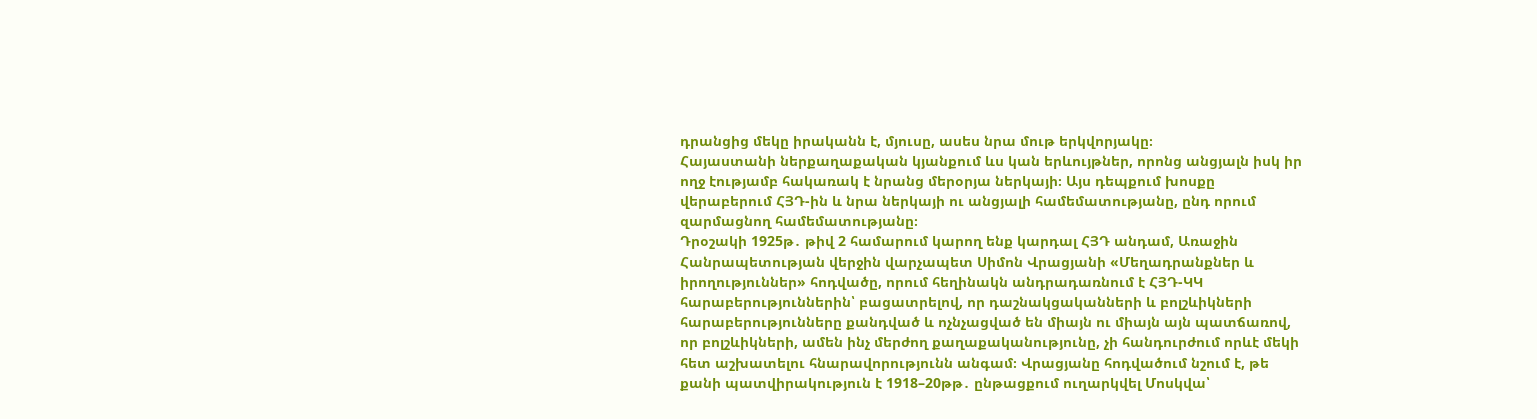դրանցից մեկը իրականն է, մյուսը, ասես նրա մութ երկվորյակը։
Հայաստանի ներքաղաքական կյանքում ևս կան երևույթներ, որոնց անցյալն իսկ իր ողջ էությամբ հակառակ է նրանց մերօրյա ներկայի։ Այս դեպքում խոսքը վերաբերում ՀՅԴ-ին և նրա ներկայի ու անցյալի համեմատությանը, ընդ որում զարմացնող համեմատությանը։
Դրօշակի 1925թ․ թիվ 2 համարում կարող ենք կարդալ ՀՅԴ անդամ, Առաջին Հանրապետության վերջին վարչապետ Սիմոն Վրացյանի «Մեղադրանքներ և իրողություններ» հոդվածը, որում հեղինակն անդրադառնում է ՀՅԴ-ԿԿ հարաբերություններին՝ բացատրելով, որ դաշնակցականների և բոլշևիկների հարաբերությունները քանդված և ոչնչացված են միայն ու միայն այն պատճառով, որ բոլշևիկների, ամեն ինչ մերժող քաղաքականությունը, չի հանդուրժում որևէ մեկի հետ աշխատելու հնարավորությունն անգամ։ Վրացյանը հոդվածում նշում է, թե քանի պատվիրակություն է 1918–20թթ․ ընթացքում ուղարկվել Մոսկվա՝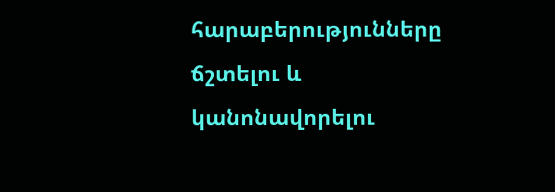հարաբերությունները ճշտելու և կանոնավորելու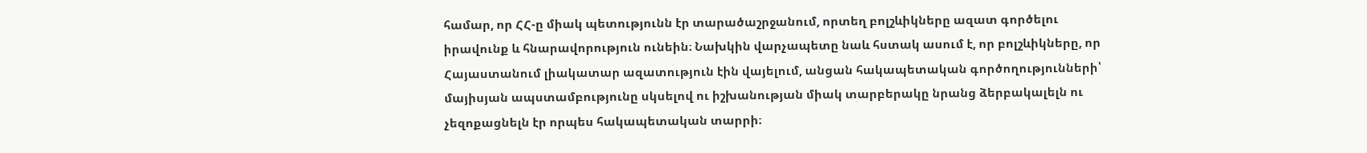համար, որ ՀՀ‑ը միակ պետությունն էր տարածաշրջանում, որտեղ բոլշևիկները ազատ գործելու իրավունք և հնարավորություն ունեին։ Նախկին վարչապետը նաև հստակ ասում է, որ բոլշևիկները, որ Հայաստանում լիակատար ազատություն էին վայելում, անցան հակապետական գործողությունների՝ մայիսյան ապստամբությունը սկսելով ու իշխանության միակ տարբերակը նրանց ձերբակալելն ու չեզոքացնելն էր որպես հակապետական տարրի։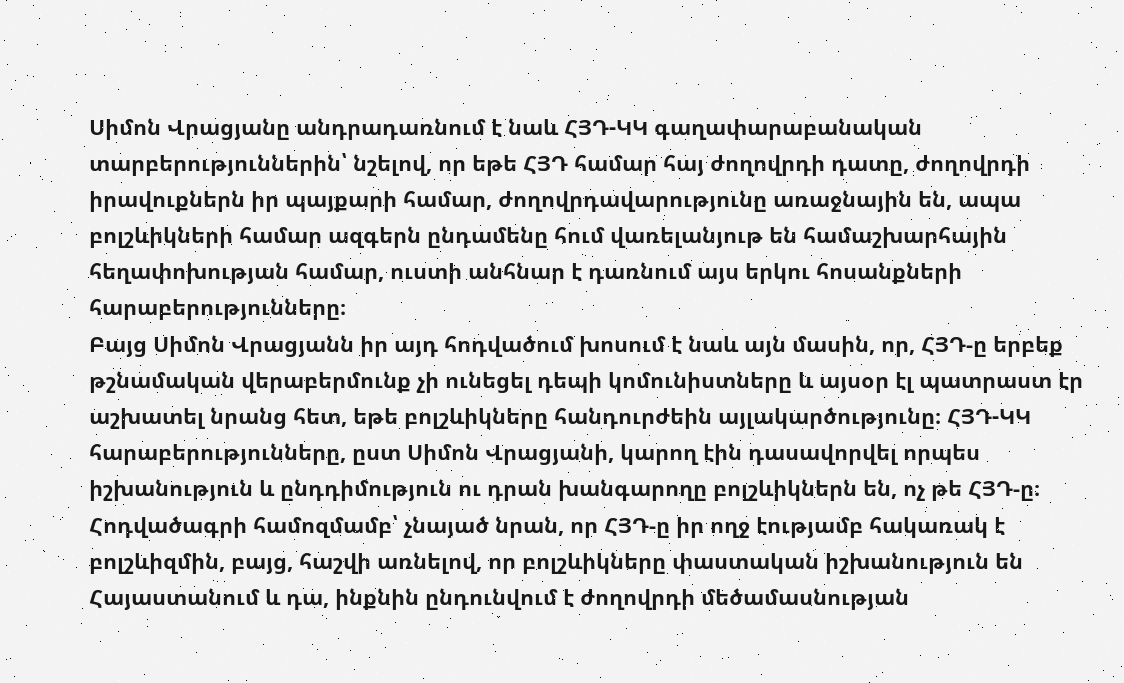Սիմոն Վրացյանը անդրադառնում է նաև ՀՅԴ-ԿԿ գաղափարաբանական տարբերություններին՝ նշելով, որ եթե ՀՅԴ համար հայ ժողովրդի դատը, ժողովրդի իրավուքներն իր պայքարի համար, ժողովրդավարությունը առաջնային են, ապա բոլշևիկների համար ազգերն ընդամենը հում վառելանյութ են համաշխարհային հեղափոխության համար, ուստի անհնար է դառնում այս երկու հոսանքների հարաբերությունները։
Բայց Սիմոն Վրացյանն իր այդ հոդվածում խոսում է նաև այն մասին, որ, ՀՅԴ‑ը երբեք թշնամական վերաբերմունք չի ունեցել դեպի կոմունիստները և այսօր էլ պատրաստ էր աշխատել նրանց հետ, եթե բոլշևիկները հանդուրժեին այլակարծությունը։ ՀՅԴ-ԿԿ հարաբերությունները, ըստ Սիմոն Վրացյանի, կարող էին դասավորվել որպես իշխանություն և ընդդիմություն ու դրան խանգարողը բոլշևիկներն են, ոչ թե ՀՅԴ‑ը։ Հոդվածագրի համոզմամբ՝ չնայած նրան, որ ՀՅԴ‑ը իր ողջ էությամբ հակառակ է բոլշևիզմին, բայց, հաշվի առնելով, որ բոլշևիկները փաստական իշխանություն են Հայաստանում և դա, ինքնին ընդունվում է ժողովրդի մեծամասնության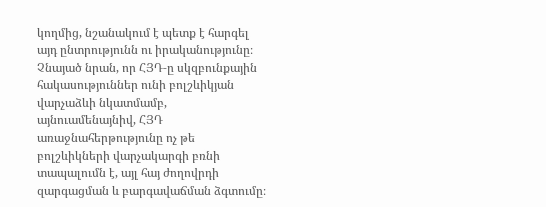կողմից, նշանակում է պետք է հարգել այդ ընտրությունն ու իրականությունը։ Չնայած նրան, որ ՀՅԴ‑ը սկզբունքային հակասություններ ունի բոլշևիկյան վարչաձևի նկատմամբ, այնուամենայնիվ, ՀՅԴ առաջնահերթությունը ոչ թե բոլշևիկների վարչակարգի բռնի տապալումն է, այլ հայ ժողովրդի զարգացման և բարգավաճման ձգտումը։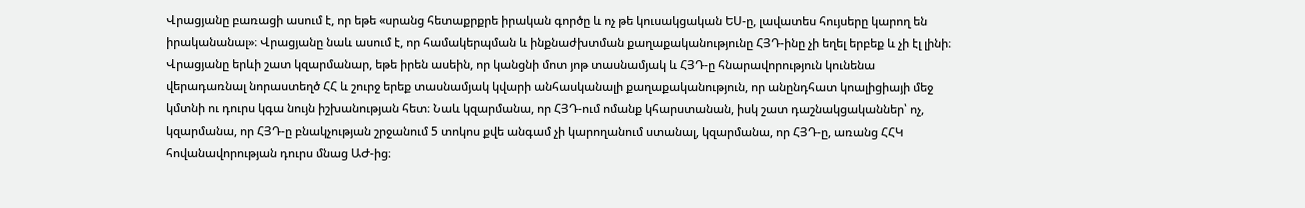Վրացյանը բառացի ասում է, որ եթե «սրանց հետաքրքրե իրական գործը և ոչ թե կուսակցական ԵՍ‑ը, լավատես հույսերը կարող են իրականանալ»։ Վրացյանը նաև ասում է, որ համակերպման և ինքնաժխտման քաղաքականությունը ՀՅԴ-ինը չի եղել երբեք և չի էլ լինի։
Վրացյանը երևի շատ կզարմանար, եթե իրեն ասեին, որ կանցնի մոտ յոթ տասնամյակ և ՀՅԴ‑ը հնարավորություն կունենա վերադառնալ նորաստեղծ ՀՀ և շուրջ երեք տասնամյակ կվարի անհասկանալի քաղաքականություն, որ անընդհատ կոալիցիայի մեջ կմտնի ու դուրս կգա նույն իշխանության հետ։ Նաև կզարմանա, որ ՀՅԴ-ում ոմանք կհարստանան, իսկ շատ դաշնակցականներ՝ ոչ, կզարմանա, որ ՀՅԴ‑ը բնակչության շրջանում 5 տոկոս քվե անգամ չի կարողանում ստանալ, կզարմանա, որ ՀՅԴ‑ը, առանց ՀՀԿ հովանավորության դուրս մնաց ԱԺ-ից։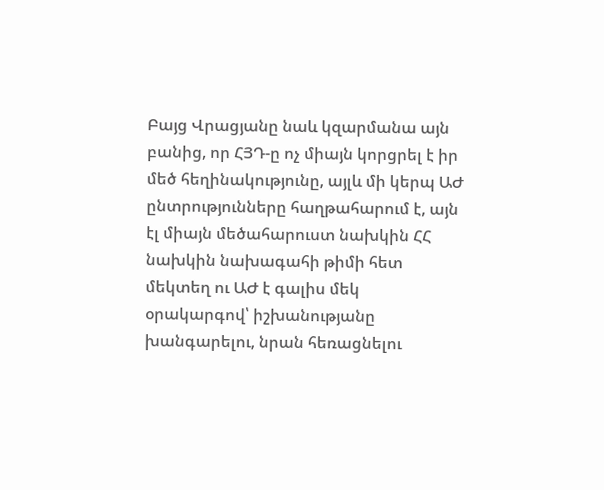Բայց Վրացյանը նաև կզարմանա այն բանից, որ ՀՅԴ‑ը ոչ միայն կորցրել է իր մեծ հեղինակությունը, այլև մի կերպ ԱԺ ընտրությունները հաղթահարում է, այն էլ միայն մեծահարուստ նախկին ՀՀ նախկին նախագահի թիմի հետ մեկտեղ ու ԱԺ է գալիս մեկ օրակարգով՝ իշխանությանը խանգարելու, նրան հեռացնելու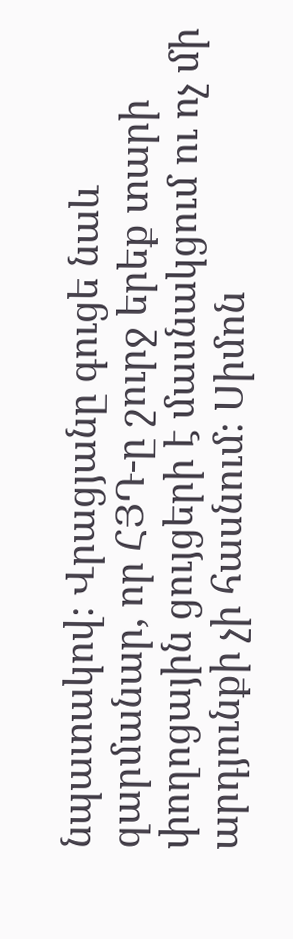նպատակով։ Վրացյանը գուցե նաև զարմանար, որ ՀՅԴ‑ը շուրջ երեք տարի փողոցային ցույցերի է մասնակցում ու ոչ մի արդյունքի չի հասնում։ Սիմոն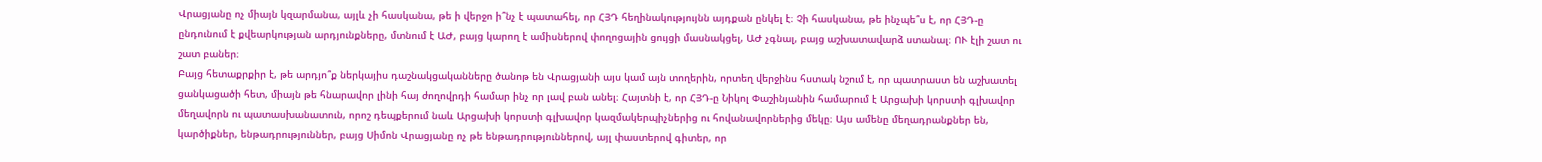Վրացյանը ոչ միայն կզարմանա, այլև չի հասկանա, թե ի վերջո ի՞նչ է պատահել, որ ՀՅԴ հեղինակությույնն այդքան ընկել է։ Չի հասկանա, թե ինչպե՞ս է, որ ՀՅԴ‑ը ընդունում է քվեարկության արդյունքները, մտնում է ԱԺ, բայց կարող է ամիսներով փողոցային ցույցի մասնակցել, ԱԺ չգնալ, բայց աշխատավարձ ստանալ։ ՈՒ էլի շատ ու շատ բաներ։
Բայց հետաքրքիր է, թե արդյո՞ք ներկայիս դաշնակցականները ծանոթ են Վրացյանի այս կամ այն տողերին, որտեղ վերջինս հստակ նշում է, որ պատրաստ են աշխատել ցանկացածի հետ, միայն թե հնարավոր լինի հայ ժողովրդի համար ինչ որ լավ բան անել։ Հայտնի է, որ ՀՅԴ‑ը Նիկոլ Փաշինյանին համարում է Արցախի կորստի գլխավոր մեղավորն ու պատասխանատուն, որոշ դեպքերում նաև Արցախի կորստի գլխավոր կազմակերպիչներից ու հովանավորներից մեկը։ Այս ամենը մեղադրանքներ են, կարծիքներ, ենթադրություններ, բայց Սիմոն Վրացյանը ոչ թե ենթադրություններով, այլ փաստերով գիտեր, որ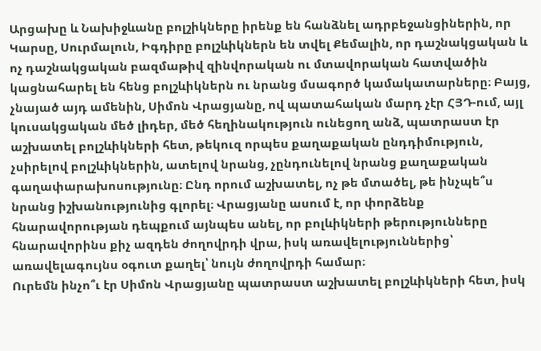Արցախը և Նախիջևանը բոլշիկները իրենք են հանձնել ադրբեջանցիներին, որ Կարսը, Սուրմալուն, Իգդիրը բոլշևիկներն են տվել Քեմալին, որ դաշնակցական և ոչ դաշնակցական բազմաթիվ զինվորական ու մտավորական հատվածին կացնահարել են հենց բոլշևիկներն ու նրանց մսագործ կամակատարները։ Բայց, չնայած այդ ամենին, Սիմոն Վրացյանը, ով պատահական մարդ չէր ՀՅԴ-ում, այլ կուսակցական մեծ լիդեր, մեծ հեղինակություն ունեցող անձ, պատրաստ էր աշխատել բոլշևիկների հետ, թեկուզ որպես քաղաքական ընդդիմություն, չսիրելով բոլշևիկներին, ատելով նրանց, չընդունելով նրանց քաղաքական գաղափարախոսությունը։ Ընդ որում աշխատել, ոչ թե մտածել, թե ինչպե՞ս նրանց իշխանությունից գլորել։ Վրացյանը ասում է, որ փորձենք հնարավորության դեպքում այնպես անել, որ բոլևիկների թերությունները հնարավորինս քիչ ազդեն ժողովրդի վրա, իսկ առավելություններից՝ առավելագույնս օգուտ քաղել՝ նույն ժողովրդի համար։
Ուրեմն ինչո՞ւ էր Սիմոն Վրացյանը պատրաստ աշխատել բոլշևիկների հետ, իսկ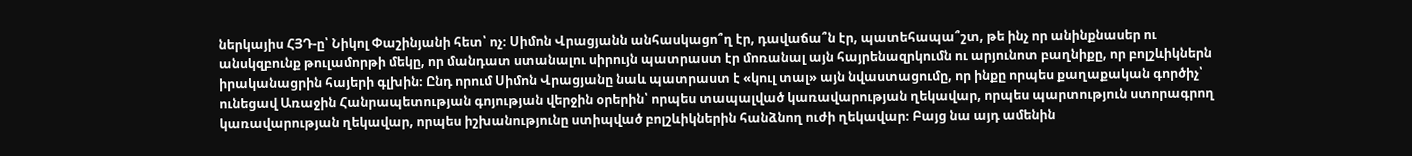ներկայիս ՀՅԴ‑ը՝ Նիկոլ Փաշինյանի հետ՝ ոչ։ Սիմոն Վրացյանն անհասկացո՞ղ էր, դավաճա՞ն էր, պատեհապա՞շտ, թե ինչ որ անինքնասեր ու անսկզբունք թուլամորթի մեկը, որ մանդատ ստանալու սիրույն պատրաստ էր մոռանալ այն հայրենազրկումն ու արյունոտ բաղնիքը, որ բոլշևիկներն իրականացրին հայերի գլխին։ Ընդ որում Սիմոն Վրացյանը նաև պատրաստ է «կուլ տալ» այն նվաստացումը, որ ինքը որպես քաղաքական գործիչ՝ ունեցավ Առաջին Հանրապետության գոյության վերջին օրերին՝ որպես տապալված կառավարության ղեկավար, որպես պարտություն ստորագրող կառավարության ղեկավար, որպես իշխանությունը ստիպված բոլշևիկներին հանձնող ուժի ղեկավար։ Բայց նա այդ ամենին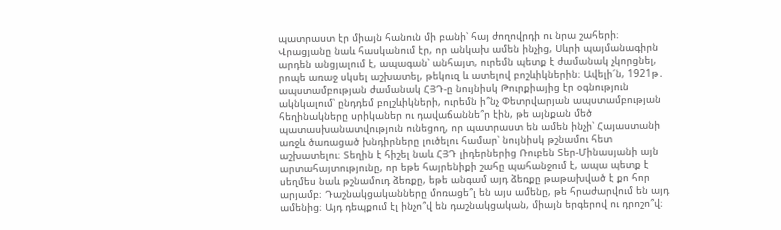պատրաստ էր միայն հանուն մի բանի՝ հայ ժողովրդի ու նրա շահերի։ Վրացյանը նաև հասկանում էր, որ անկախ ամեն ինչից, Սևրի պայմանագիրն արդեն անցյալում է, ապագան՝ անհայտ, ուրեմն պետք է ժամանակ չկորցնել, րոպե առաջ սկսել աշխատել, թեկուզ և ատելով բոշևիկներին։ Ավելի՜ն, 1921թ․ ապստամբության ժամանակ ՀՅԴ‑ը նույնիսկ Թուրքիայից էր օգնություն ակնկալում՝ ընդդեմ բոլշևիկների, ուրեմն ի՞նչ Փետրվարյան ապստամբության հեղինակները սրիկաներ ու դավաճաննե՞ր էին, թե այնքան մեծ պատասխանատվություն ունեցող, որ պատրաստ են ամեն ինչի՝ Հայաստանի առջև ծառացած խնդիրները լուծելու համար՝ նույնիսկ թշնամու հետ աշխատելու։ Տեղին է հիշել նաև ՀՅԴ լիդերներից Ռուբեն Տեր-Մինասյանի այն արտահայտությունը, որ եթե հայրենիքի շահը պահանջում է, ապա պետք է սեղմես նաև թշնամուդ ձեռքը, եթե անգամ այդ ձեռքը թաթախված է քո հոր արյամբ։ Դաշնակցականները մոռացե՞լ են այս ամենը, թե հրաժարվում են այդ ամենից։ Այդ դեպքում էլ ինչո՞վ են դաշնակցական, միայն երգերով ու դրոշո՞վ։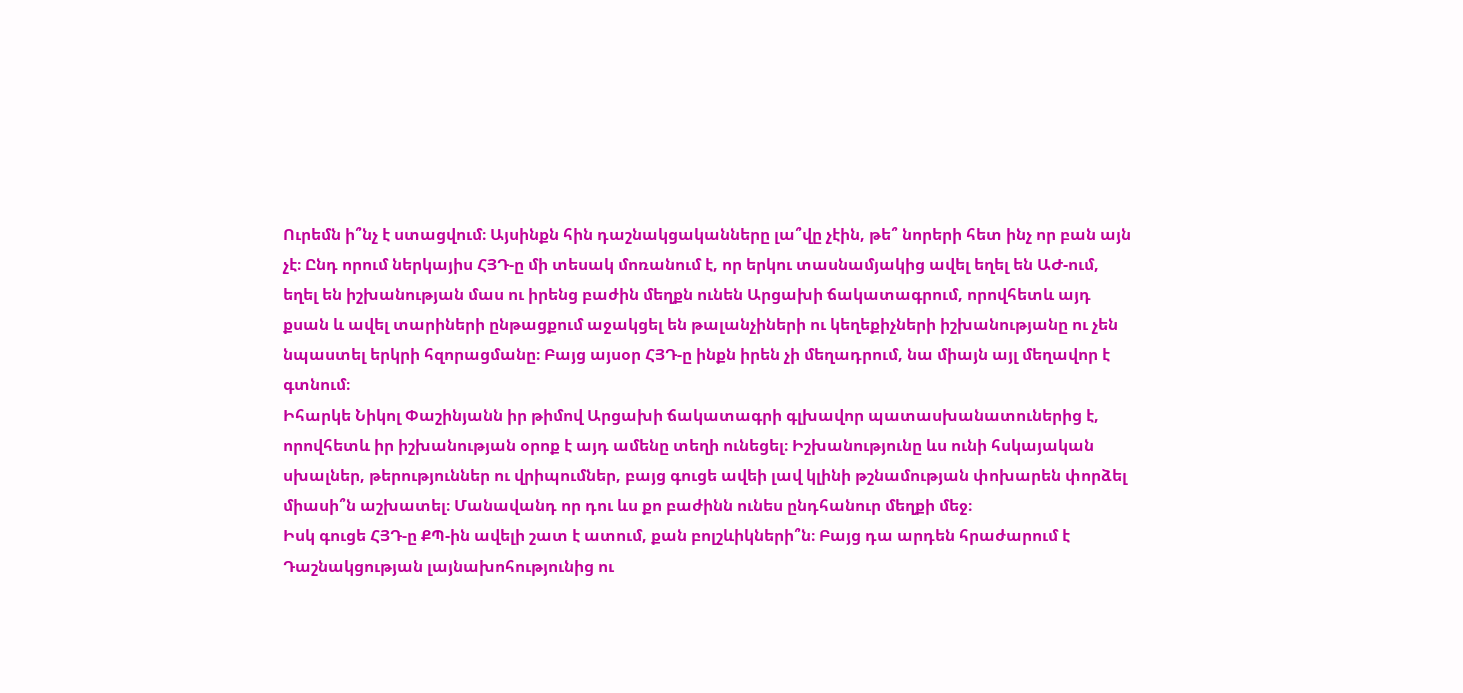Ուրեմն ի՞նչ է ստացվում։ Այսինքն հին դաշնակցականները լա՞վը չէին, թե՞ նորերի հետ ինչ որ բան այն չէ։ Ընդ որում ներկայիս ՀՅԴ‑ը մի տեսակ մոռանում է, որ երկու տասնամյակից ավել եղել են ԱԺ-ում, եղել են իշխանության մաս ու իրենց բաժին մեղքն ունեն Արցախի ճակատագրում, որովհետև այդ քսան և ավել տարիների ընթացքում աջակցել են թալանչիների ու կեղեքիչների իշխանությանը ու չեն նպաստել երկրի հզորացմանը։ Բայց այսօր ՀՅԴ‑ը ինքն իրեն չի մեղադրում, նա միայն այլ մեղավոր է գտնում։
Իհարկե Նիկոլ Փաշինյանն իր թիմով Արցախի ճակատագրի գլխավոր պատասխանատուներից է, որովհետև իր իշխանության օրոք է այդ ամենը տեղի ունեցել։ Իշխանությունը ևս ունի հսկայական սխալներ, թերություններ ու վրիպումներ, բայց գուցե ավեի լավ կլինի թշնամության փոխարեն փորձել միասի՞ն աշխատել։ Մանավանդ որ դու ևս քո բաժինն ունես ընդհանուր մեղքի մեջ։
Իսկ գուցե ՀՅԴ‑ը ՔՊ-ին ավելի շատ է ատում, քան բոլշևիկների՞ն։ Բայց դա արդեն հրաժարում է Դաշնակցության լայնախոհությունից ու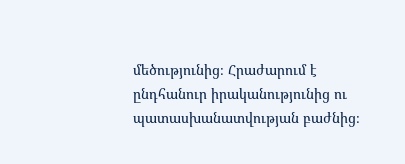մեծությունից։ Հրաժարում է ընդհանուր իրականությունից ու պատասխանատվության բաժնից։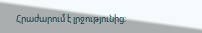Հրաժարում է լրջությունից։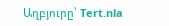Աղբյուրը՝ Tert.nla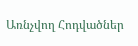Առնչվող Հոդվածներ